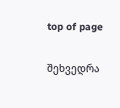top of page

შეხვედრა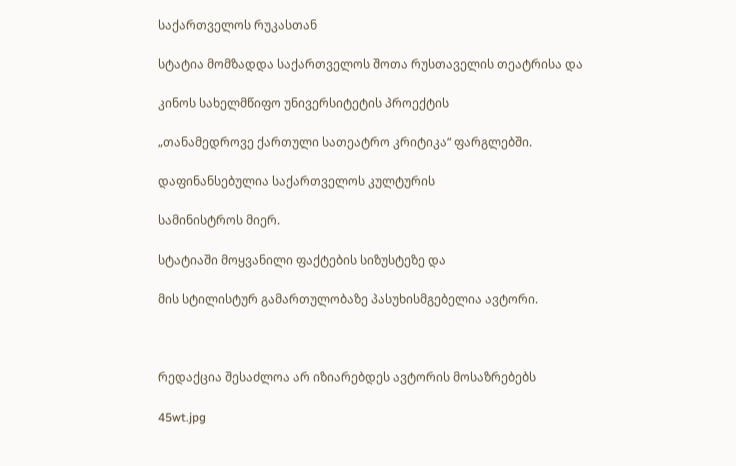საქართველოს რუკასთან

სტატია მომზადდა საქართველოს შოთა რუსთაველის თეატრისა და

კინოს სახელმწიფო უნივერსიტეტის პროექტის

„თანამედროვე ქართული სათეატრო კრიტიკა“ ფარგლებში.

დაფინანსებულია საქართველოს კულტურის

სამინისტროს მიერ.

სტატიაში მოყვანილი ფაქტების სიზუსტეზე და

მის სტილისტურ გამართულობაზე პასუხისმგებელია ავტორი.



რედაქცია შესაძლოა არ იზიარებდეს ავტორის მოსაზრებებს

45wt.jpg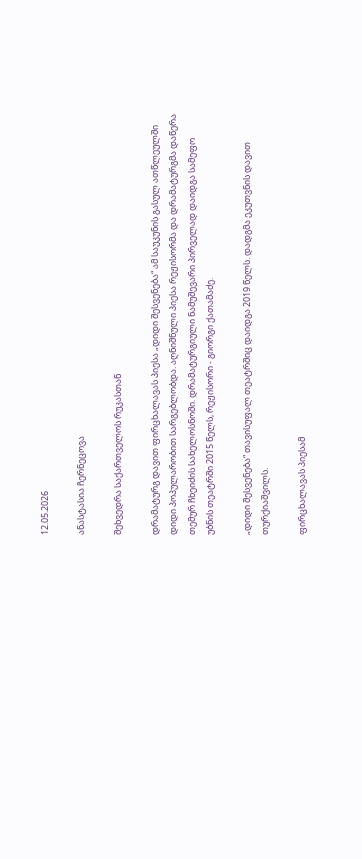12.05.2026

ანასტასია ჩერნეცოვა

შეხვედრა საქართველოს რუკასთან

დრამატურგ დავით ფირცხალავას პიესა „დიდი შესვენება“ ამ საუკუნის გასულ ათწლეულში დიდი პოპულარობით სარგებლობდა. აღნიშნული პიესა რეჟისორმა და დრამატურგმა დაწერა თემურ ჩხეიძის სახელოსნოში. დრამატურგიული ნამუშევარი პირველად დაიდგა სამეფო უბნის თეატრში 2015 წელს, რეჟისორი - გიორგი ქათამაძე.

„დიდი შესვენება“ თავისუფალ თეატრშიც დაიდგა 2019 წელს. დადგმა ეკუთვნის დავით თურქიაშვილს.

ფირცხალავას პიესამ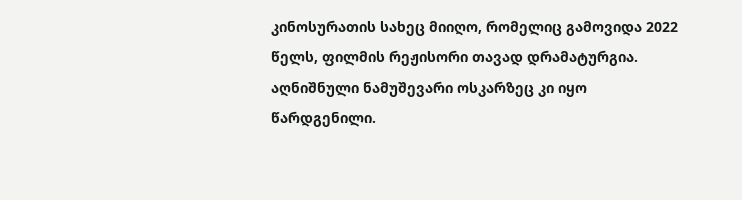კინოსურათის სახეც მიიღო, რომელიც გამოვიდა 2022 წელს, ფილმის რეჟისორი თავად დრამატურგია. აღნიშნული ნამუშევარი ოსკარზეც კი იყო წარდგენილი.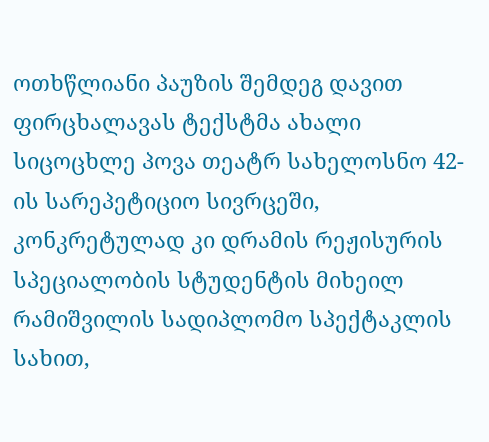ოთხწლიანი პაუზის შემდეგ დავით ფირცხალავას ტექსტმა ახალი სიცოცხლე პოვა თეატრ სახელოსნო 42-ის სარეპეტიციო სივრცეში, კონკრეტულად კი დრამის რეჟისურის სპეციალობის სტუდენტის მიხეილ რამიშვილის სადიპლომო სპექტაკლის სახით,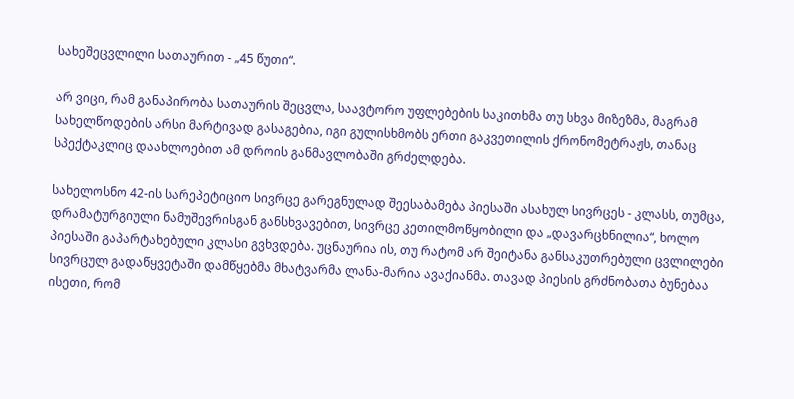სახეშეცვლილი სათაურით - „45 წუთი“.

არ ვიცი, რამ განაპირობა სათაურის შეცვლა, საავტორო უფლებების საკითხმა თუ სხვა მიზეზმა, მაგრამ სახელწოდების არსი მარტივად გასაგებია, იგი გულისხმობს ერთი გაკვეთილის ქრონომეტრაჟს, თანაც სპექტაკლიც დაახლოებით ამ დროის განმავლობაში გრძელდება.

სახელოსნო 42-ის სარეპეტიციო სივრცე გარეგნულად შეესაბამება პიესაში ასახულ სივრცეს - კლასს, თუმცა, დრამატურგიული ნამუშევრისგან განსხვავებით, სივრცე კეთილმოწყობილი და „დავარცხნილია“, ხოლო პიესაში გაპარტახებული კლასი გვხვდება. უცნაურია ის, თუ რატომ არ შეიტანა განსაკუთრებული ცვლილები სივრცულ გადაწყვეტაში დამწყებმა მხატვარმა ლანა-მარია ავაქიანმა. თავად პიესის გრძნობათა ბუნებაა ისეთი, რომ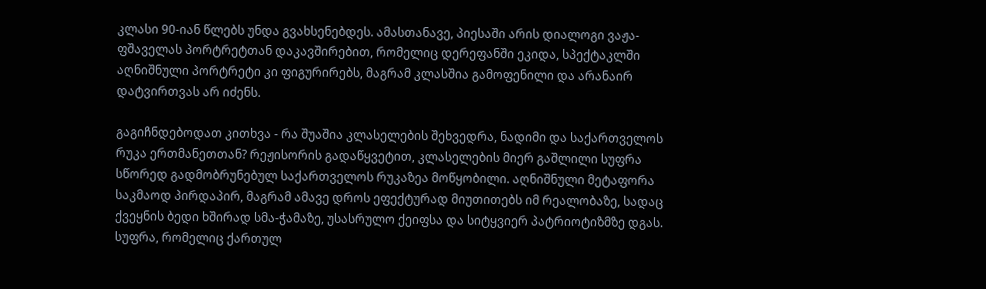კლასი 90-იან წლებს უნდა გვახსენებდეს. ამასთანავე, პიესაში არის დიალოგი ვაჟა-ფშაველას პორტრეტთან დაკავშირებით, რომელიც დერეფანში ეკიდა, სპექტაკლში აღნიშნული პორტრეტი კი ფიგურირებს, მაგრამ კლასშია გამოფენილი და არანაირ დატვირთვას არ იძენს.

გაგიჩნდებოდათ კითხვა - რა შუაშია კლასელების შეხვედრა, ნადიმი და საქართველოს რუკა ერთმანეთთან? რეჟისორის გადაწყვეტით, კლასელების მიერ გაშლილი სუფრა სწორედ გადმობრუნებულ საქართველოს რუკაზეა მოწყობილი. აღნიშნული მეტაფორა საკმაოდ პირდაპირ, მაგრამ ამავე დროს ეფექტურად მიუთითებს იმ რეალობაზე, სადაც ქვეყნის ბედი ხშირად სმა-ჭამაზე, უსასრულო ქეიფსა და სიტყვიერ პატრიოტიზმზე დგას. სუფრა, რომელიც ქართულ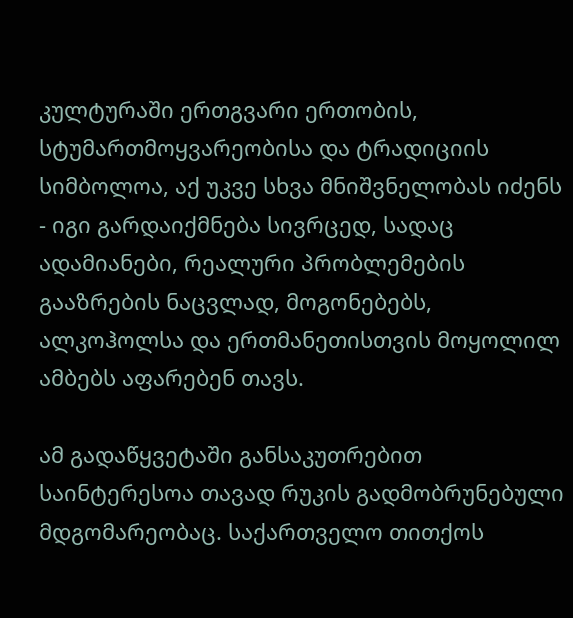კულტურაში ერთგვარი ერთობის, სტუმართმოყვარეობისა და ტრადიციის სიმბოლოა, აქ უკვე სხვა მნიშვნელობას იძენს - იგი გარდაიქმნება სივრცედ, სადაც ადამიანები, რეალური პრობლემების გააზრების ნაცვლად, მოგონებებს, ალკოჰოლსა და ერთმანეთისთვის მოყოლილ ამბებს აფარებენ თავს.

ამ გადაწყვეტაში განსაკუთრებით საინტერესოა თავად რუკის გადმობრუნებული მდგომარეობაც. საქართველო თითქოს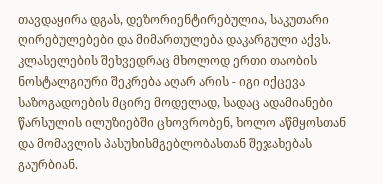თავდაყირა დგას, დეზორიენტირებულია, საკუთარი ღირებულებები და მიმართულება დაკარგული აქვს. კლასელების შეხვედრაც მხოლოდ ერთი თაობის ნოსტალგიური შეკრება აღარ არის - იგი იქცევა საზოგადოების მცირე მოდელად, სადაც ადამიანები წარსულის ილუზიებში ცხოვრობენ, ხოლო აწმყოსთან და მომავლის პასუხისმგებლობასთან შეჯახებას გაურბიან.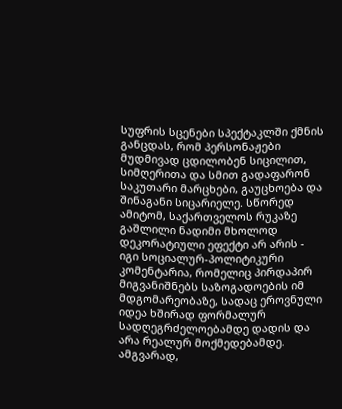სუფრის სცენები სპექტაკლში ქმნის განცდას, რომ პერსონაჟები მუდმივად ცდილობენ სიცილით, სიმღერითა და სმით გადაფარონ საკუთარი მარცხები, გაუცხოება და შინაგანი სიცარიელე. სწორედ ამიტომ, საქართველოს რუკაზე გაშლილი ნადიმი მხოლოდ დეკორატიული ეფექტი არ არის - იგი სოციალურ-პოლიტიკური კომენტარია, რომელიც პირდაპირ მიგვანიშნებს საზოგადოების იმ მდგომარეობაზე, სადაც ეროვნული იდეა ხშირად ფორმალურ სადღეგრძელოებამდე დადის და არა რეალურ მოქმედებამდე. ამგვარად,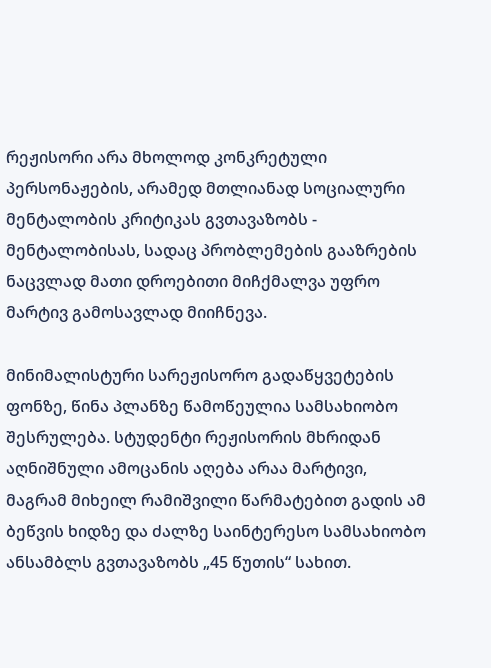რეჟისორი არა მხოლოდ კონკრეტული პერსონაჟების, არამედ მთლიანად სოციალური მენტალობის კრიტიკას გვთავაზობს - მენტალობისას, სადაც პრობლემების გააზრების ნაცვლად მათი დროებითი მიჩქმალვა უფრო მარტივ გამოსავლად მიიჩნევა.

მინიმალისტური სარეჟისორო გადაწყვეტების ფონზე, წინა პლანზე წამოწეულია სამსახიობო შესრულება. სტუდენტი რეჟისორის მხრიდან აღნიშნული ამოცანის აღება არაა მარტივი, მაგრამ მიხეილ რამიშვილი წარმატებით გადის ამ ბეწვის ხიდზე და ძალზე საინტერესო სამსახიობო ანსამბლს გვთავაზობს „45 წუთის“ სახით.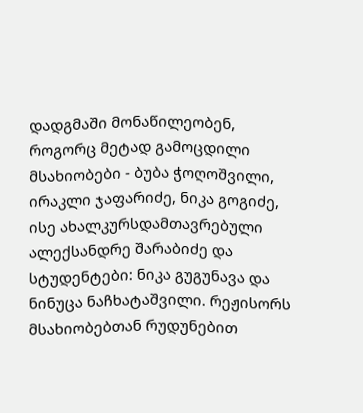დადგმაში მონაწილეობენ, როგორც მეტად გამოცდილი მსახიობები - ბუბა ჭოღოშვილი, ირაკლი ჯაფარიძე, ნიკა გოგიძე, ისე ახალკურსდამთავრებული ალექსანდრე შარაბიძე და სტუდენტები: ნიკა გუგუნავა და ნინუცა ნაჩხატაშვილი. რეჟისორს მსახიობებთან რუდუნებით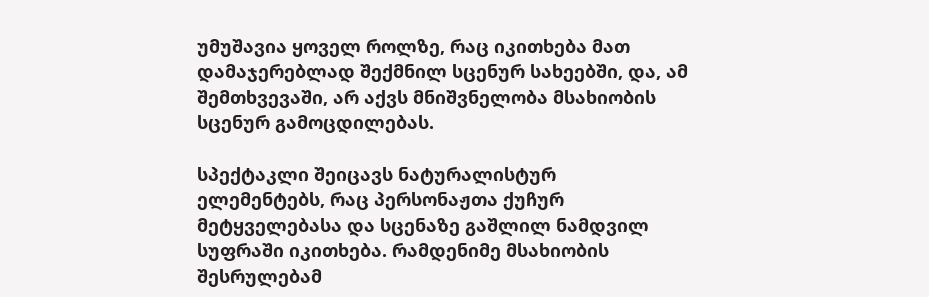უმუშავია ყოველ როლზე, რაც იკითხება მათ დამაჯერებლად შექმნილ სცენურ სახეებში, და, ამ შემთხვევაში, არ აქვს მნიშვნელობა მსახიობის სცენურ გამოცდილებას.

სპექტაკლი შეიცავს ნატურალისტურ ელემენტებს, რაც პერსონაჟთა ქუჩურ მეტყველებასა და სცენაზე გაშლილ ნამდვილ სუფრაში იკითხება. რამდენიმე მსახიობის შესრულებამ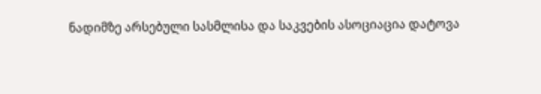ნადიმზე არსებული სასმლისა და საკვების ასოციაცია დატოვა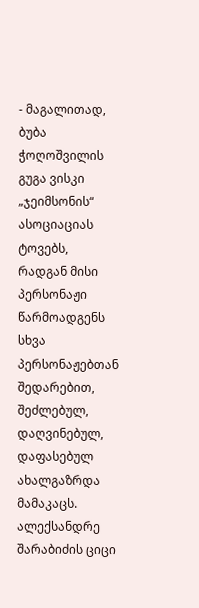- მაგალითად, ბუბა ჭოღოშვილის გუგა ვისკი „ჯეიმსონის“ ასოციაციას ტოვებს, რადგან მისი პერსონაჟი წარმოადგენს სხვა პერსონაჟებთან შედარებით, შეძლებულ, დაღვინებულ, დაფასებულ ახალგაზრდა მამაკაცს. ალექსანდრე შარაბიძის ციცი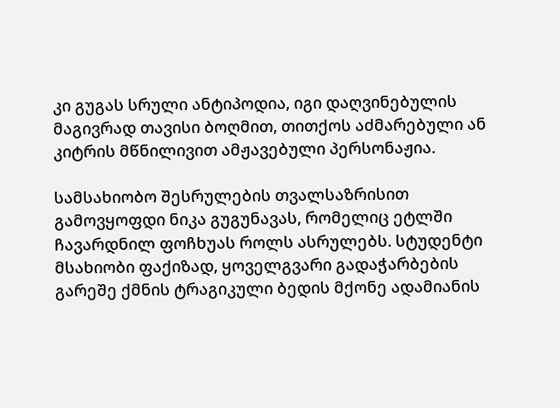კი გუგას სრული ანტიპოდია, იგი დაღვინებულის მაგივრად თავისი ბოღმით, თითქოს აძმარებული ან კიტრის მწნილივით ამჟავებული პერსონაჟია.

სამსახიობო შესრულების თვალსაზრისით გამოვყოფდი ნიკა გუგუნავას, რომელიც ეტლში ჩავარდნილ ფოჩხუას როლს ასრულებს. სტუდენტი მსახიობი ფაქიზად, ყოველგვარი გადაჭარბების გარეშე ქმნის ტრაგიკული ბედის მქონე ადამიანის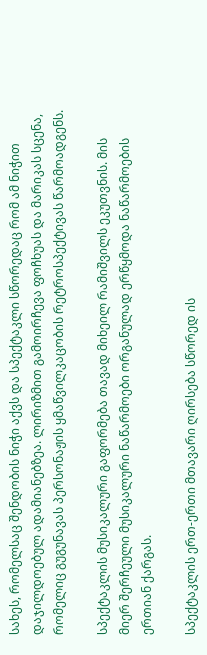სახეს, რომელსაც შენდობის ნიჭი აქვს და სპექტაკლი სწორედაც რომ ამ ნიჭით დაჯილდოებულ ადამიანებზეა. ლირიზმით გამოირჩევა ფოჩხუას და მარიკას სცენა, რომელიც გუგუნავას პერსონაჟის ყმაწვილკაცობის რეტროსპექტივას წარმოადგენს.

სპექტაკლის მუსიკალური გაფორმება თავად მიხეილ რამიშვილს ეკუთვნის. მის მიერ შერჩეული მუსიკალური ნაწარმოები ორგანულად ერწყმოდა ნაწარმოების ერთიან ქარგას.

სპექტაკლის ერთ-ერთი მთავარი ღირსება სწორედ ის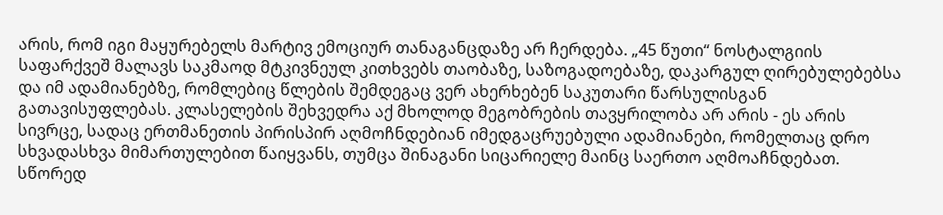არის, რომ იგი მაყურებელს მარტივ ემოციურ თანაგანცდაზე არ ჩერდება. „45 წუთი“ ნოსტალგიის საფარქვეშ მალავს საკმაოდ მტკივნეულ კითხვებს თაობაზე, საზოგადოებაზე, დაკარგულ ღირებულებებსა და იმ ადამიანებზე, რომლებიც წლების შემდეგაც ვერ ახერხებენ საკუთარი წარსულისგან გათავისუფლებას. კლასელების შეხვედრა აქ მხოლოდ მეგობრების თავყრილობა არ არის - ეს არის სივრცე, სადაც ერთმანეთის პირისპირ აღმოჩნდებიან იმედგაცრუებული ადამიანები, რომელთაც დრო სხვადასხვა მიმართულებით წაიყვანს, თუმცა შინაგანი სიცარიელე მაინც საერთო აღმოაჩნდებათ. სწორედ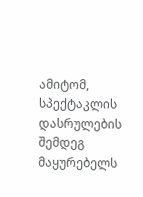ამიტომ, სპექტაკლის დასრულების შემდეგ მაყურებელს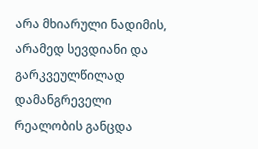არა მხიარული ნადიმის, არამედ სევდიანი და გარკვეულწილად დამანგრეველი რეალობის განცდა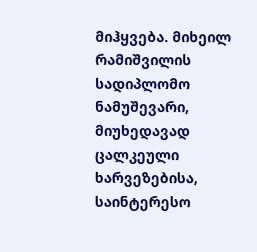მიჰყვება. მიხეილ რამიშვილის სადიპლომო ნამუშევარი, მიუხედავად ცალკეული ხარვეზებისა, საინტერესო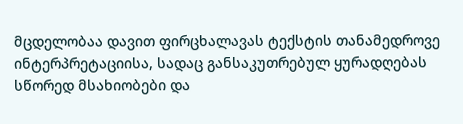მცდელობაა დავით ფირცხალავას ტექსტის თანამედროვე ინტერპრეტაციისა, სადაც განსაკუთრებულ ყურადღებას სწორედ მსახიობები და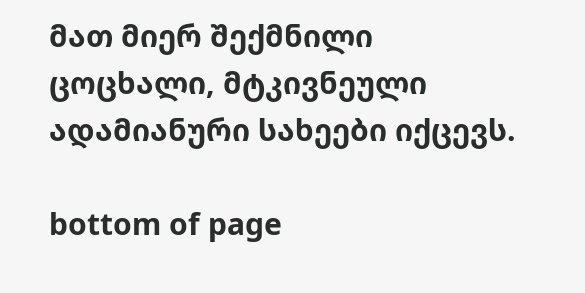მათ მიერ შექმნილი ცოცხალი, მტკივნეული ადამიანური სახეები იქცევს.

bottom of page